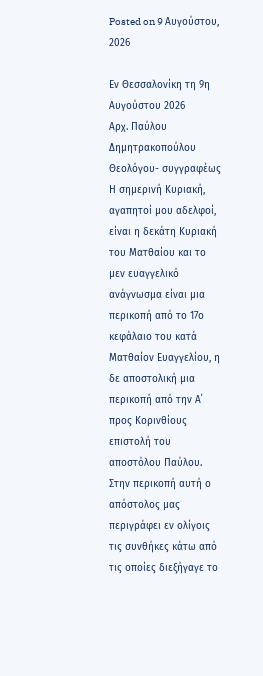Posted on 9 Αυγούστου, 2026

Εν Θεσσαλονίκη τη 9η Αυγούστου 2026
Αρχ. Παύλου Δημητρακοπούλου
Θεολόγου- συγγραφέως
Η σημερινή Κυριακή, αγαπητοί μου αδελφοί, είναι η δεκάτη Κυριακή του Ματθαίου και το μεν ευαγγελικό ανάγνωσμα είναι μια περικοπή από το 17ο κεφάλαιο του κατά Ματθαίον Ευαγγελίου, η δε αποστολική μια περικοπή από την Α΄ προς Κορινθίους επιστολή του αποστόλου Παύλου. Στην περικοπή αυτή ο απόστολος μας περιγράφει εν ολίγοις τις συνθήκες κάτω από τις οποίες διεξήγαγε το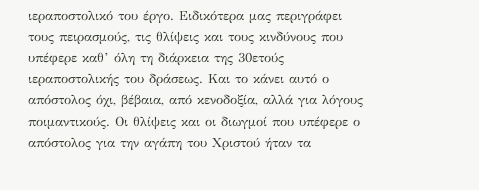ιεραποστολικό του έργο. Ειδικότερα μας περιγράφει τους πειρασμούς, τις θλίψεις και τους κινδύνους που υπέφερε καθ’ όλη τη διάρκεια της 30ετούς ιεραποστολικής του δράσεως. Και το κάνει αυτό ο απόστολος όχι, βέβαια, από κενοδοξία, αλλά για λόγους ποιμαντικούς. Οι θλίψεις και οι διωγμοί που υπέφερε ο απόστολος για την αγάπη του Χριστού ήταν τα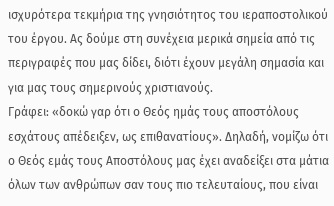ισχυρότερα τεκμήρια της γνησιότητος του ιεραποστολικού του έργου. Ας δούμε στη συνέχεια μερικά σημεία από τις περιγραφές που μας δίδει, διότι έχουν μεγάλη σημασία και για μας τους σημερινούς χριστιανούς.
Γράφει: «δοκώ γαρ ότι ο Θεός ημάς τους αποστόλους εσχάτους απέδειξεν, ως επιθανατίους». Δηλαδή, νομίζω ότι ο Θεός εμάς τους Αποστόλους μας έχει αναδείξει στα μάτια όλων των ανθρώπων σαν τους πιο τελευταίους, που είναι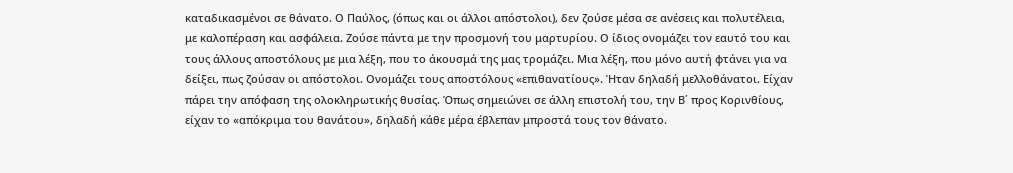καταδικασμένοι σε θάνατο. Ο Παύλος, (όπως και οι άλλοι απόστολοι), δεν ζούσε μέσα σε ανέσεις και πολυτέλεια, με καλοπέραση και ασφάλεια. Ζούσε πάντα με την προσμονή του μαρτυρίου. Ο ίδιος ονομάζει τον εαυτό του και τους άλλους αποστόλους με μια λέξη, που το άκουσμά της μας τρομάζει. Μια λέξη, που μόνο αυτή φτάνει για να δείξει, πως ζούσαν οι απόστολοι. Ονομάζει τους αποστόλους «επιθανατίους». Ήταν δηλαδή μελλοθάνατοι. Είχαν πάρει την απόφαση της ολοκληρωτικής θυσίας. Όπως σημειώνει σε άλλη επιστολή του, την Β΄ προς Κορινθίους, είχαν το «απόκριμα του θανάτου», δηλαδή κάθε μέρα έβλεπαν μπροστά τους τον θάνατο.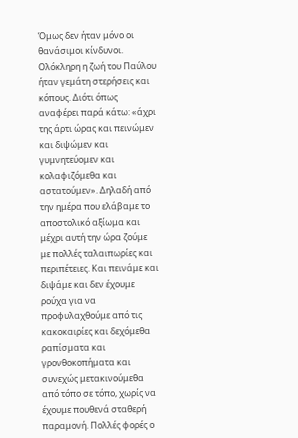Όμως δεν ήταν μόνο οι θανάσιμοι κίνδυνοι. Ολόκληρη η ζωή του Παύλου ήταν γεμάτη στερήσεις και κόπους. Διότι όπως αναφέρει παρά κάτω: «άχρι της άρτι ώρας και πεινώμεν και διψώμεν και γυμνητεύομεν και κολαφιζόμεθα και αστατούμεν». Δηλαδή από την ημέρα που ελάβαμε το αποστολικό αξίωμα και μέχρι αυτή την ώρα ζούμε με πολλές ταλαιπωρίες και περιπέτειες. Και πεινάμε και διψάμε και δεν έχουμε ρούχα για να προφυλαχθούμε από τις κακοκαιρίες και δεχόμεθα ραπίσματα και γρονθοκοπήματα και συνεχώς μετακινούμεθα από τόπο σε τόπο, χωρίς να έχουμε πουθενά σταθερή παραμονή. Πολλές φορές ο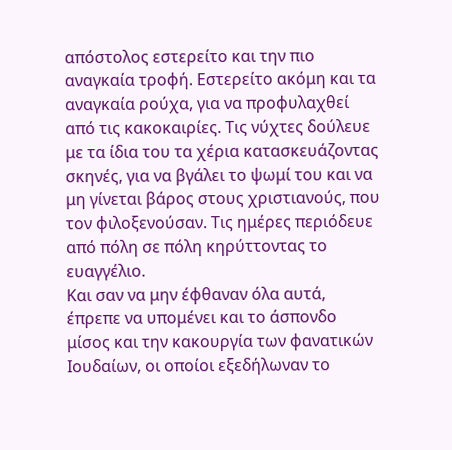απόστολος εστερείτο και την πιο αναγκαία τροφή. Εστερείτο ακόμη και τα αναγκαία ρούχα, για να προφυλαχθεί από τις κακοκαιρίες. Τις νύχτες δούλευε με τα ίδια του τα χέρια κατασκευάζοντας σκηνές, για να βγάλει το ψωμί του και να μη γίνεται βάρος στους χριστιανούς, που τον φιλοξενούσαν. Τις ημέρες περιόδευε από πόλη σε πόλη κηρύττοντας το ευαγγέλιο.
Και σαν να μην έφθαναν όλα αυτά, έπρεπε να υπομένει και το άσπονδο μίσος και την κακουργία των φανατικών Ιουδαίων, οι οποίοι εξεδήλωναν το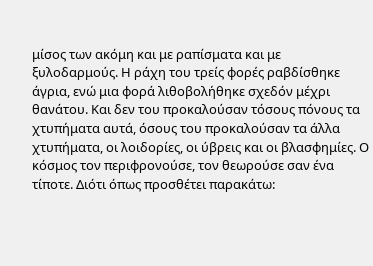μίσος των ακόμη και με ραπίσματα και με ξυλοδαρμούς. Η ράχη του τρείς φορές ραβδίσθηκε άγρια, ενώ μια φορά λιθοβολήθηκε σχεδόν μέχρι θανάτου. Και δεν του προκαλούσαν τόσους πόνους τα χτυπήματα αυτά, όσους του προκαλούσαν τα άλλα χτυπήματα, οι λοιδορίες, οι ύβρεις και οι βλασφημίες. Ο κόσμος τον περιφρονούσε, τον θεωρούσε σαν ένα τίποτε. Διότι όπως προσθέτει παρακάτω: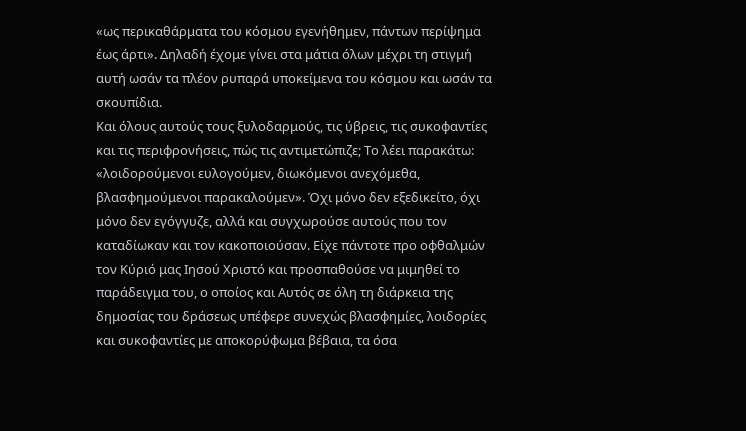«ως περικαθάρματα του κόσμου εγενήθημεν, πάντων περίψημα έως άρτι». Δηλαδή έχομε γίνει στα μάτια όλων μέχρι τη στιγμή αυτή ωσάν τα πλέον ρυπαρά υποκείμενα του κόσμου και ωσάν τα σκουπίδια.
Και όλους αυτούς τους ξυλοδαρμούς, τις ύβρεις, τις συκοφαντίες και τις περιφρονήσεις, πώς τις αντιμετώπιζε; Το λέει παρακάτω: «λοιδορούμενοι ευλογούμεν, διωκόμενοι ανεχόμεθα, βλασφημούμενοι παρακαλούμεν». Όχι μόνο δεν εξεδικείτο, όχι μόνο δεν εγόγγυζε, αλλά και συγχωρούσε αυτούς που τον καταδίωκαν και τον κακοποιούσαν. Είχε πάντοτε προ οφθαλμών τον Κύριό μας Ιησού Χριστό και προσπαθούσε να μιμηθεί το παράδειγμα του, ο οποίος και Αυτός σε όλη τη διάρκεια της δημοσίας του δράσεως υπέφερε συνεχώς βλασφημίες, λοιδορίες και συκοφαντίες με αποκορύφωμα βέβαια, τα όσα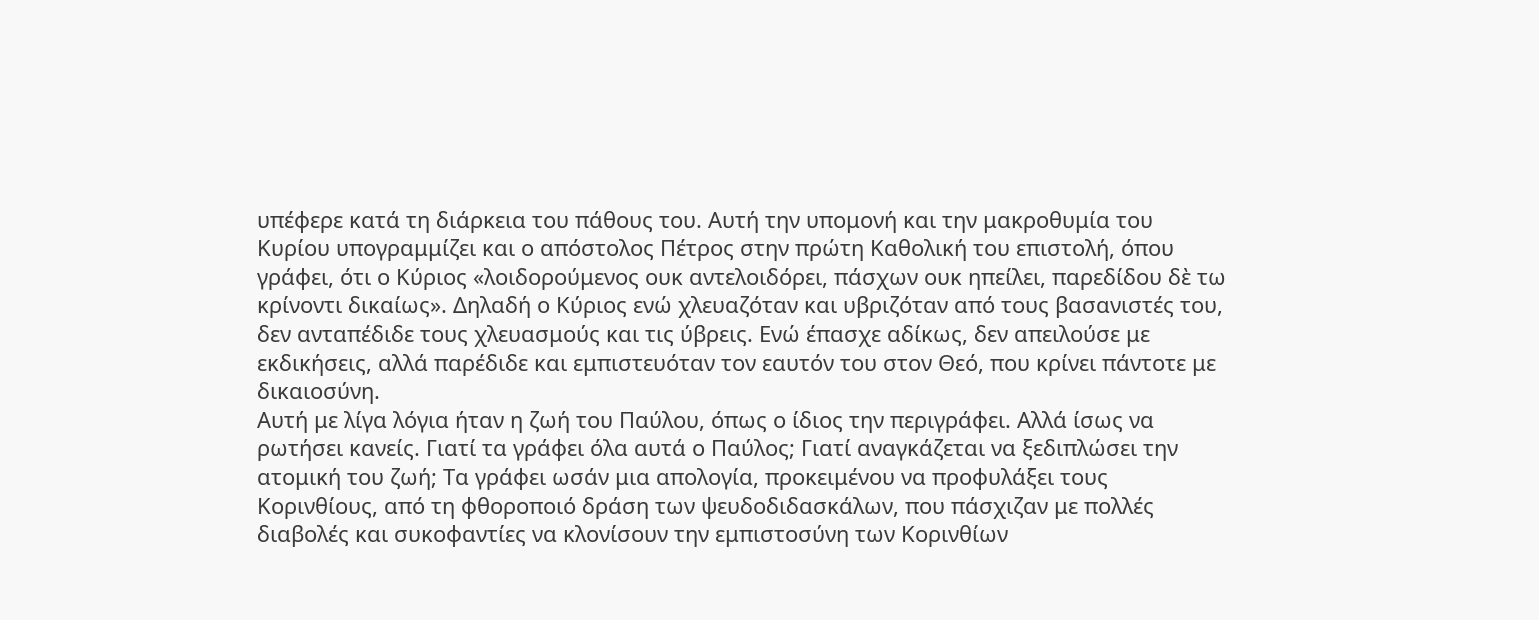υπέφερε κατά τη διάρκεια του πάθους του. Αυτή την υπομονή και την μακροθυμία του Κυρίου υπογραμμίζει και ο απόστολος Πέτρος στην πρώτη Καθολική του επιστολή, όπου γράφει, ότι ο Κύριος «λοιδορούμενος ουκ αντελοιδόρει, πάσχων ουκ ηπείλει, παρεδίδου δὲ τω κρίνοντι δικαίως». Δηλαδή ο Κύριος ενώ χλευαζόταν και υβριζόταν από τους βασανιστές του, δεν ανταπέδιδε τους χλευασμούς και τις ύβρεις. Ενώ έπασχε αδίκως, δεν απειλούσε με εκδικήσεις, αλλά παρέδιδε και εμπιστευόταν τον εαυτόν του στον Θεό, που κρίνει πάντοτε με δικαιοσύνη.
Αυτή με λίγα λόγια ήταν η ζωή του Παύλου, όπως ο ίδιος την περιγράφει. Αλλά ίσως να ρωτήσει κανείς. Γιατί τα γράφει όλα αυτά ο Παύλος; Γιατί αναγκάζεται να ξεδιπλώσει την ατομική του ζωή; Τα γράφει ωσάν μια απολογία, προκειμένου να προφυλάξει τους Κορινθίους, από τη φθοροποιό δράση των ψευδοδιδασκάλων, που πάσχιζαν με πολλές διαβολές και συκοφαντίες να κλονίσουν την εμπιστοσύνη των Κορινθίων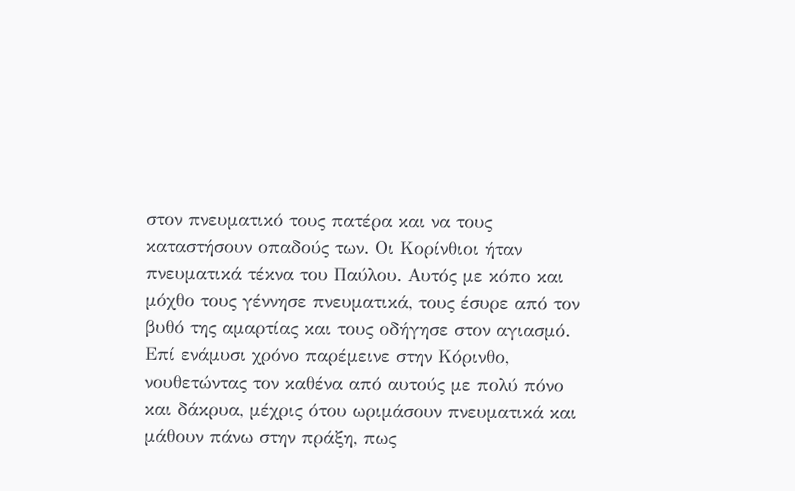στον πνευματικό τους πατέρα και να τους καταστήσουν οπαδούς των. Οι Κορίνθιοι ήταν πνευματικά τέκνα του Παύλου. Αυτός με κόπο και μόχθο τους γέννησε πνευματικά, τους έσυρε από τον βυθό της αμαρτίας και τους οδήγησε στον αγιασμό. Επί ενάμυσι χρόνο παρέμεινε στην Κόρινθο, νουθετώντας τον καθένα από αυτούς με πολύ πόνο και δάκρυα, μέχρις ότου ωριμάσουν πνευματικά και μάθουν πάνω στην πράξη, πως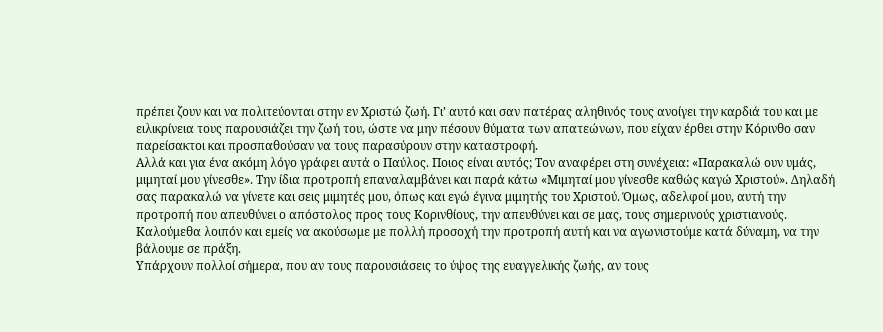πρέπει ζουν και να πολιτεύονται στην εν Χριστώ ζωή. Γι’ αυτό και σαν πατέρας αληθινός τους ανοίγει την καρδιά του και με ειλικρίνεια τους παρουσιάζει την ζωή του, ώστε να μην πέσουν θύματα των απατεώνων, που είχαν έρθει στην Κόρινθο σαν παρείσακτοι και προσπαθούσαν να τους παρασύρουν στην καταστροφή.
Αλλά και για ένα ακόμη λόγο γράφει αυτά ο Παύλος. Ποιος είναι αυτός; Τον αναφέρει στη συνέχεια: «Παρακαλώ ουν υμάς, μιμηταί μου γίνεσθε». Την ίδια προτροπή επαναλαμβάνει και παρά κάτω «Μιμηταί μου γίνεσθε καθώς καγώ Χριστού». Δηλαδή σας παρακαλώ να γίνετε και σεις μιμητές μου, όπως και εγώ έγινα μιμητής του Χριστού. Όμως, αδελφοί μου, αυτή την προτροπή που απευθύνει ο απόστολος προς τους Κορινθίους, την απευθύνει και σε μας, τους σημερινούς χριστιανούς. Καλούμεθα λοιπόν και εμείς να ακούσωμε με πολλή προσοχή την προτροπή αυτή και να αγωνιστούμε κατά δύναμη, να την βάλουμε σε πράξη.
Υπάρχουν πολλοί σήμερα, που αν τους παρουσιάσεις το ύψος της ευαγγελικής ζωής, αν τους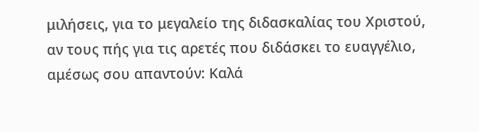μιλήσεις, για το μεγαλείο της διδασκαλίας του Χριστού, αν τους πής για τις αρετές που διδάσκει το ευαγγέλιο, αμέσως σου απαντούν: Καλά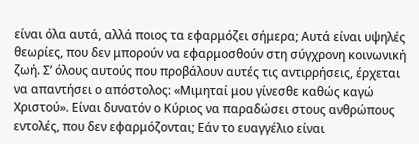είναι όλα αυτά, αλλά ποιος τα εφαρμόζει σήμερα; Αυτά είναι υψηλές θεωρίες, που δεν μπορούν να εφαρμοσθούν στη σύγχρονη κοινωνική ζωή. Σ’ όλους αυτούς που προβάλουν αυτές τις αντιρρήσεις, έρχεται να απαντήσει ο απόστολος: «Μιμηταί μου γίνεσθε καθώς καγώ Χριστού». Είναι δυνατόν ο Κύριος να παραδώσει στους ανθρώπους εντολές, που δεν εφαρμόζονται; Εάν το ευαγγέλιο είναι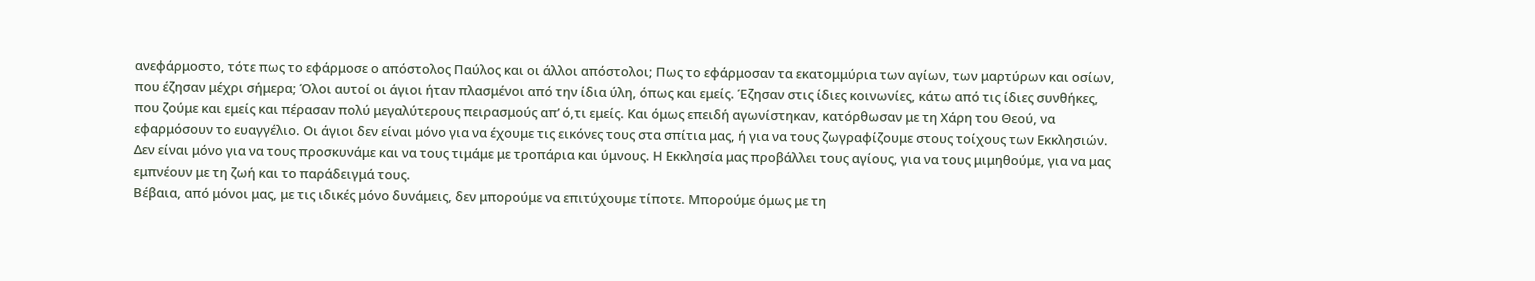ανεφάρμοστο, τότε πως το εφάρμοσε ο απόστολος Παύλος και οι άλλοι απόστολοι; Πως το εφάρμοσαν τα εκατομμύρια των αγίων, των μαρτύρων και οσίων, που έζησαν μέχρι σήμερα; Όλοι αυτοί οι άγιοι ήταν πλασμένοι από την ίδια ύλη, όπως και εμείς. Έζησαν στις ίδιες κοινωνίες, κάτω από τις ίδιες συνθήκες, που ζούμε και εμείς και πέρασαν πολύ μεγαλύτερους πειρασμούς απ’ ό,τι εμείς. Και όμως επειδή αγωνίστηκαν, κατόρθωσαν με τη Χάρη του Θεού, να εφαρμόσουν το ευαγγέλιο. Οι άγιοι δεν είναι μόνο για να έχουμε τις εικόνες τους στα σπίτια μας, ή για να τους ζωγραφίζουμε στους τοίχους των Εκκλησιών. Δεν είναι μόνο για να τους προσκυνάμε και να τους τιμάμε με τροπάρια και ύμνους. Η Εκκλησία μας προβάλλει τους αγίους, για να τους μιμηθούμε, για να μας εμπνέουν με τη ζωή και το παράδειγμά τους.
Βέβαια, από μόνοι μας, με τις ιδικές μόνο δυνάμεις, δεν μπορούμε να επιτύχουμε τίποτε. Μπορούμε όμως με τη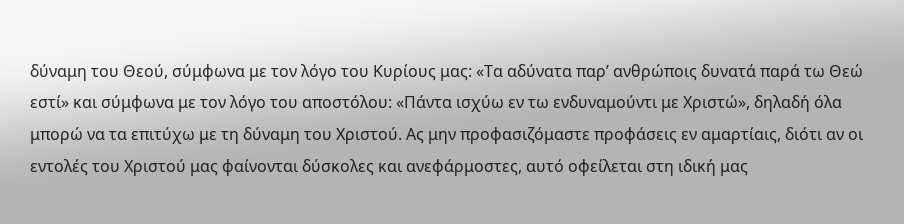δύναμη του Θεού, σύμφωνα με τον λόγο του Κυρίους μας: «Τα αδύνατα παρ’ ανθρώποις δυνατά παρά τω Θεώ εστί» και σύμφωνα με τον λόγο του αποστόλου: «Πάντα ισχύω εν τω ενδυναμούντι με Χριστώ», δηλαδή όλα μπορώ να τα επιτύχω με τη δύναμη του Χριστού. Ας μην προφασιζόμαστε προφάσεις εν αμαρτίαις, διότι αν οι εντολές του Χριστού μας φαίνονται δύσκολες και ανεφάρμοστες, αυτό οφείλεται στη ιδική μας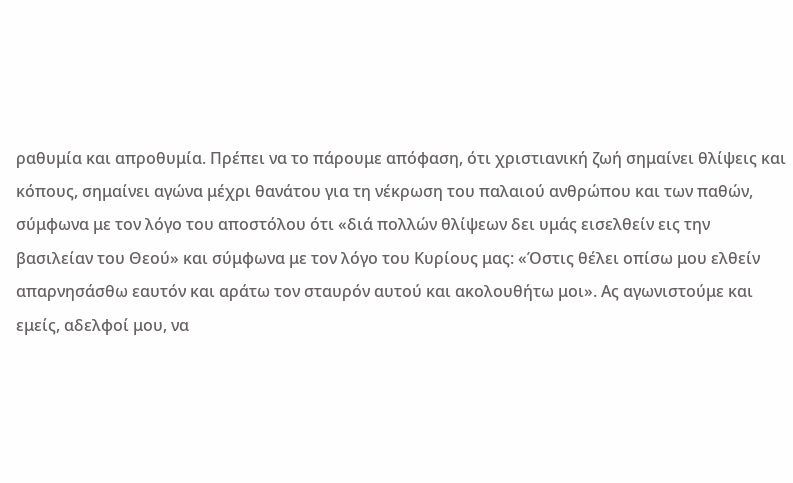ραθυμία και απροθυμία. Πρέπει να το πάρουμε απόφαση, ότι χριστιανική ζωή σημαίνει θλίψεις και κόπους, σημαίνει αγώνα μέχρι θανάτου για τη νέκρωση του παλαιού ανθρώπου και των παθών, σύμφωνα με τον λόγο του αποστόλου ότι «διά πολλών θλίψεων δει υμάς εισελθείν εις την βασιλείαν του Θεού» και σύμφωνα με τον λόγο του Κυρίους μας: «Όστις θέλει οπίσω μου ελθείν απαρνησάσθω εαυτόν και αράτω τον σταυρόν αυτού και ακολουθήτω μοι». Ας αγωνιστούμε και εμείς, αδελφοί μου, να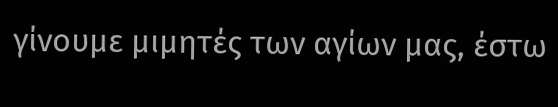γίνουμε μιμητές των αγίων μας, έστω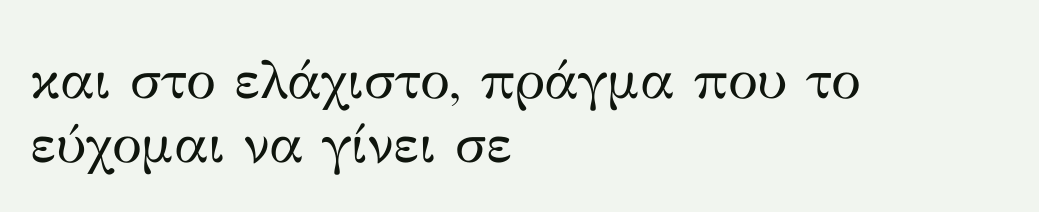και στο ελάχιστο, πράγμα που το εύχομαι να γίνει σε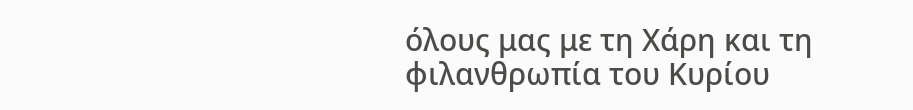όλους μας με τη Χάρη και τη φιλανθρωπία του Κυρίου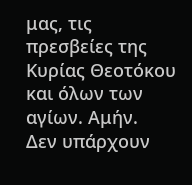μας, τις πρεσβείες της Κυρίας Θεοτόκου και όλων των αγίων. Αμήν.
Δεν υπάρχουν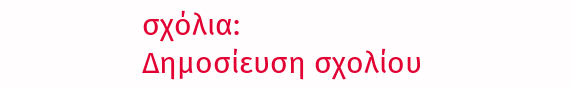σχόλια:
Δημοσίευση σχολίου